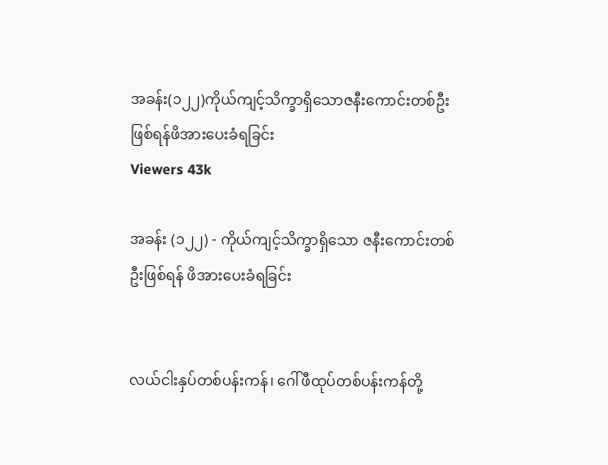အခန်း(၁၂၂)ကိုယ်ကျင့်သိက္ခာရှိသောဇနီးကောင်းတစ်ဦးဖြစ်ရန်ဖိအားပေးခံရခြင်း
Viewers 43k

အခန်း (၁၂၂) - ကိုယ်ကျင့်သိက္ခာရှိသော ဇနီးကောင်းတစ်ဦးဖြစ်ရန် ဖိအားပေးခံရခြင်း


လယ်ငါးနှပ်တစ်ပန်းကန်၊ ဂေါ်ဖီထုပ်တစ်ပန်းကန်တို့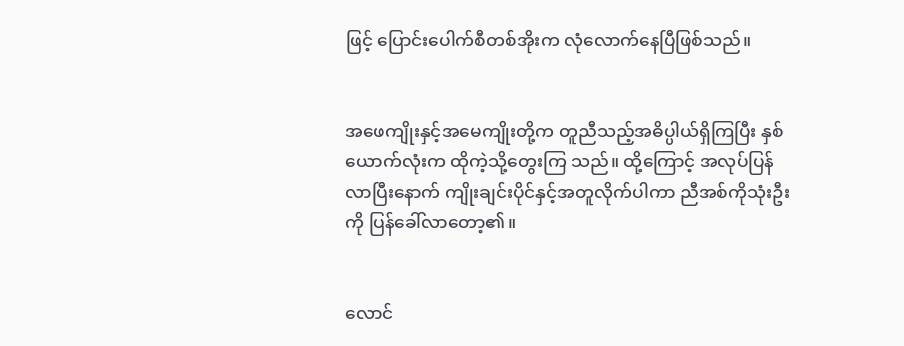ဖြင့် ပြောင်းပေါက်စီတစ်အိုးက လုံလောက်နေပြီဖြစ်သည်။


အဖေကျိုးနှင့်အမေကျိုးတို့က တူညီသည့်အဓိပ္ပါယ်ရှိကြပြီး နှစ်ယောက်လုံးက ထိုကဲ့သို့တွေးကြ သည်။ ထို့ကြောင့် အလုပ်ပြန်လာပြီးနောက် ကျိုးချင်းပိုင်နှင့်အတူလိုက်ပါကာ ညီအစ်ကိုသုံးဦးကို ပြန်ခေါ်လာတော့၏။


လောင်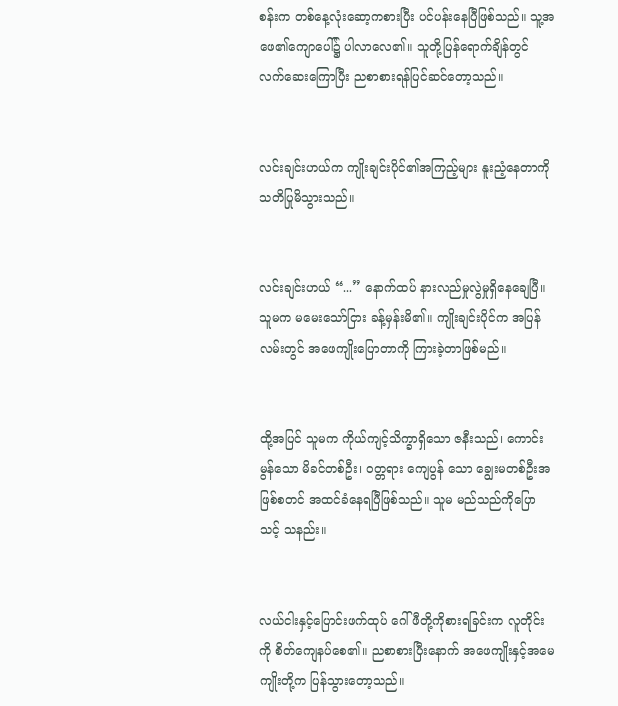စန်းက တစ်နေ့လုံးဆော့ကစားပြီး ပင်ပန်းနေပြီဖြစ်သည်။ သူ့အဖေ၏ကျောပေါ်၌ ပါလာလေ၏။ သူတို့ပြန်ရောက်ချိန်တွင် လက်ဆေးကြောပြီး ညစာစားရန်ပြင်ဆင်တော့သည်။


လင်းချင်းဟယ်က ကျိုးချင်းပိုင်၏အကြည့်များ နူးညံ့နေတာကို သတိပြုမိသွားသည်။


လင်းချင်းဟယ် “...” နောက်ထပ် နားလည်မှုလွဲမှုရှိနေချေပြီ။ သူမက မမေးသော်ငြား ခန့်မှန်းမိ၏။ ကျိုးချင်းပိုင်က အပြန်လမ်းတွင် အဖေကျိုးပြောတာကို ကြားခဲ့တာဖြစ်မည်။


ထို့အပြင် သူမက ကိုယ်ကျင့်သိက္ခာရှိသော ဇနီးသည်၊ ကောင်းမွန်သော မိခင်တစ်ဦး၊ ဝတ္တရား ကျေပွန် သော ချွေးမတစ်ဦးအဖြစ်စတင် အထင်ခံနေရပြီဖြစ်သည်။ သူမ မည်သည်ကိုပြောသင့် သနည်း။


လယ်ငါးနှင့်ပြောင်းဖက်ထုပ် ဂေါ်ဖီတို့ကိုစားရခြင်းက လူတိုင်းကို စိတ်ကျေနပ်စေ၏။ ညစာစားပြီးနောက် အဖေကျိုးနှင့်အမေကျိုးတို့က ပြန်သွားတော့သည်။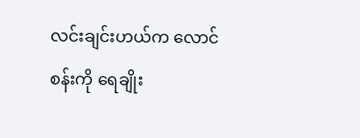လင်းချင်းဟယ်က လောင်စန်းကို ရေချိုး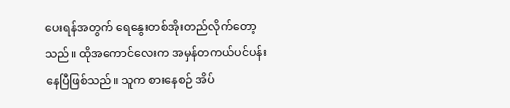ပေးရန်အတွက် ရေနွေးတစ်အိုးတည်လိုက်တော့သည်။ ထိုအကောင်လေးက အမှန်တကယ်ပင်ပန်းနေပြီဖြစ်သည်။ သူက စားနေစဉ် အိပ်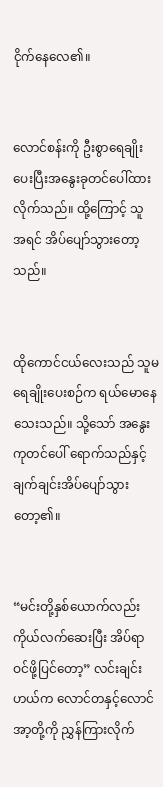ငိုက်နေလေ၏။


လောင်စန်းကို ဦးစွာရေချိုးပေးပြီးအနွေးခုတင်ပေါ်ထားလိုက်သည်။ ထို့ကြောင့် သူ အရင် အိပ်ပျော်သွားတော့သည်။


ထိုကောင်ငယ်လေးသည် သူမ ရေချိုးပေးစဉ်က ရယ်မောနေသေးသည်။ သို့သော် အနွေးကုတင်ပေါ် ရောက်သည်နှင့်ချက်ချင်းအိပ်ပျော်သွားတော့၏။


“မင်းတို့နှစ်ယောက်လည်း ကိုယ်လက်ဆေးပြီး အိပ်ရာဝင်ဖို့ပြင်တော့” လင်းချင်းဟယ်က လောင်တနှင့်လောင်အာ့တို့ကို ညွှန်ကြားလိုက်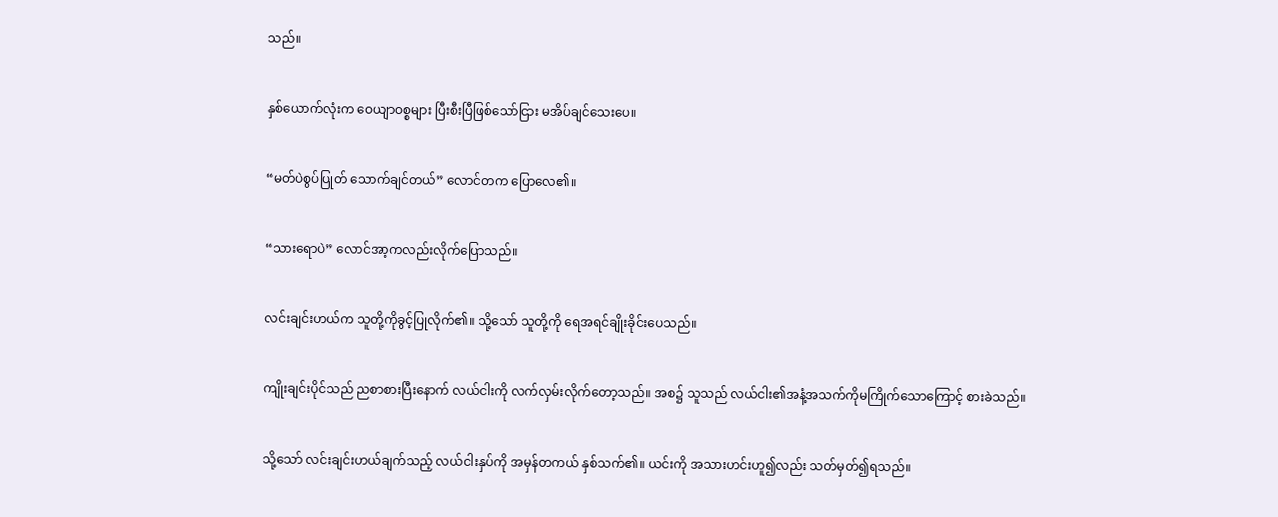သည်။


နှစ်ယောက်လုံးက ဝေယျာဝစ္စများ ပြီးစီးပြီဖြစ်သော်ငြား မအိပ်ချင်သေးပေ။


“မတ်ပဲစွပ်ပြုတ် သောက်ချင်တယ်” လောင်တက ပြောလေ၏။


“သားရောပဲ” လောင်အာ့ကလည်းလိုက်ပြောသည်။


လင်းချင်းဟယ်က သူတို့ကိုခွင့်ပြုလိုက်၏။ သို့သော် သူတို့ကို ရေအရင်ချိုးခိုင်းပေသည်။


ကျိုးချင်းပိုင်သည် ညစာစားပြီးနောက် လယ်ငါးကို လက်လှမ်းလိုက်တော့သည်။ အစ၌ သူသည် လယ်ငါး၏အနံ့အသက်ကိုမကြိုက်သောကြောင့် စားခဲသည်။


သို့သော် လင်းချင်းဟယ်ချက်သည့် လယ်ငါးနှပ်ကို အမှန်တကယ် နှစ်သက်၏။ ယင်းကို အသားဟင်းဟူ၍လည်း သတ်မှတ်၍ရသည်။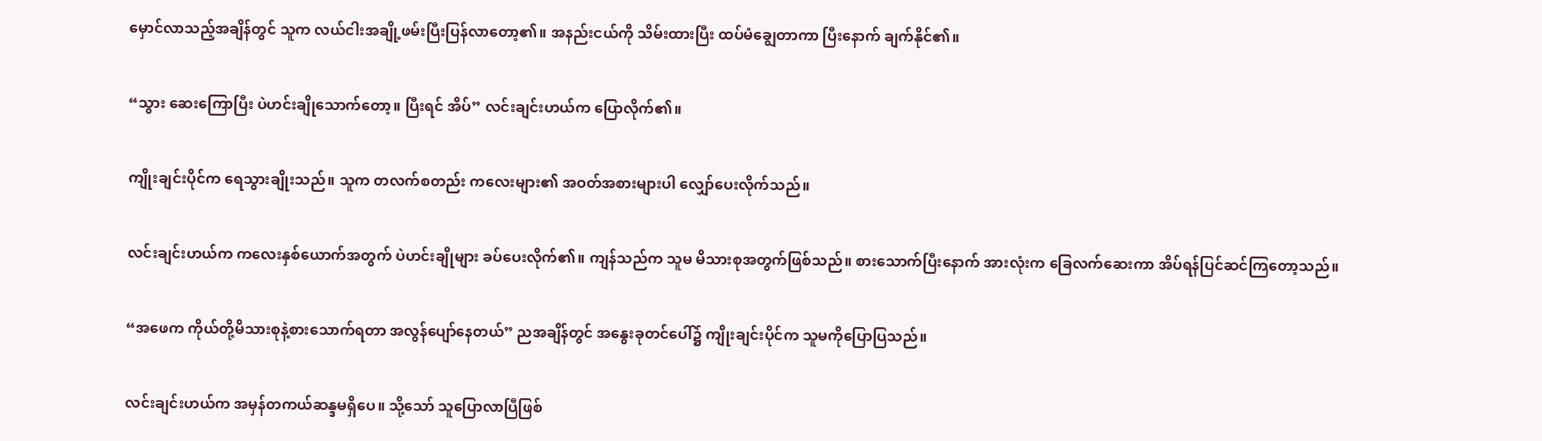မှောင်လာသည့်အချိန်တွင် သူက လယ်ငါးအချို့ဖမ်းပြီးပြန်လာတော့၏။ အနည်းငယ်ကို သိမ်းထားပြီး ထပ်မံချွေတာကာ ပြီးနောက် ချက်နိုင်၏။


“သွား ဆေးကြောပြီး ပဲဟင်းချိုသောက်တော့။ ပြီးရင် အိပ်” လင်းချင်းဟယ်က ပြောလိုက်၏။


ကျိုးချင်းပိုင်က ရေသွားချိုးသည်။ သူက တလက်စတည်း ကလေးများ၏ အဝတ်အစားများပါ လျှော်ပေးလိုက်သည်။


လင်းချင်းဟယ်က ကလေးနှစ်ယောက်အတွက် ပဲဟင်းချိုများ ခပ်ပေးလိုက်၏။ ကျန်သည်က သူမ မိသားစုအတွက်ဖြစ်သည်။ စားသောက်ပြီးနောက် အားလုံးက ခြေလက်ဆေးကာ အိပ်ရန်ပြင်ဆင်ကြတော့သည်။


“အဖေက ကိုယ်တို့မိသားစုနဲ့စားသောက်ရတာ အလွန်ပျော်နေတယ်” ညအချိန်တွင် အနွေးခုတင်ပေါ်၌ ကျိုးချင်းပိုင်က သူမကိုပြောပြသည်။


လင်းချင်းဟယ်က အမှန်တကယ်ဆန္ဒမရှိပေ။ သို့သော် သူပြောလာပြီဖြစ်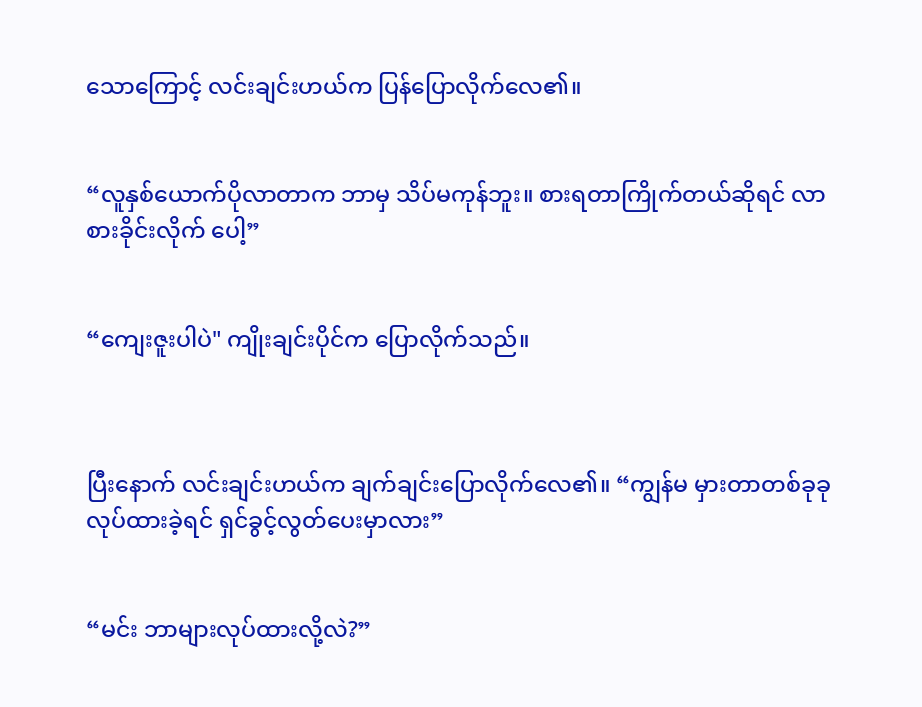သောကြောင့် လင်းချင်းဟယ်က ပြန်ပြောလိုက်လေ၏။


“လူနှစ်ယောက်ပိုလာတာက ဘာမှ သိပ်မကုန်ဘူး။ စားရတာကြိုက်တယ်ဆိုရင် လာစားခိုင်းလိုက် ပေါ့”


“ကျေးဇူးပါပဲ" ကျိုးချင်းပိုင်က ပြောလိုက်သည်။



ပြီးနောက် လင်းချင်းဟယ်က ချက်ချင်းပြောလိုက်လေ၏။ “ကျွန်မ မှားတာတစ်ခုခုလုပ်ထားခဲ့ရင် ရှင်ခွင့်လွတ်ပေးမှာလား”


“မင်း ဘာများလုပ်ထားလို့လဲ?”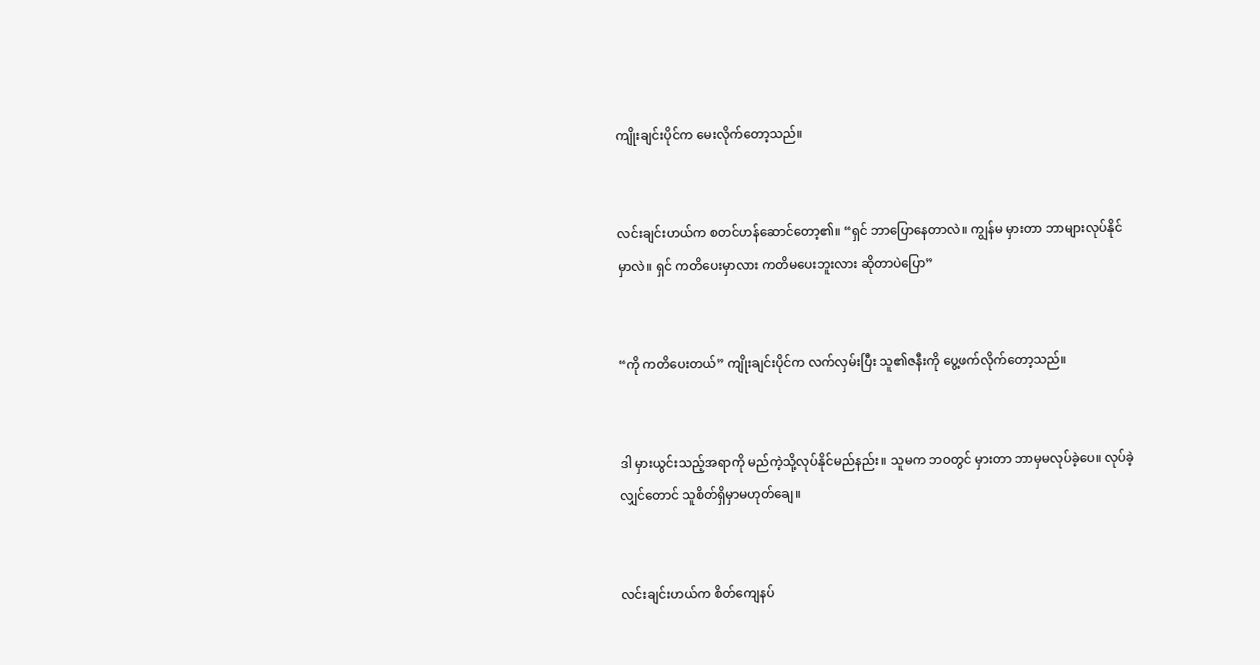ကျိုးချင်းပိုင်က မေးလိုက်တော့သည်။


လင်းချင်းဟယ်က စတင်ဟန်ဆောင်တော့၏။ “ရှင် ဘာပြောနေတာလဲ။ ကျွန်မ မှားတာ ဘာများလုပ်နိုင်မှာလဲ။ ရှင် ကတိပေးမှာလား ကတိမပေးဘူးလား ဆိုတာပဲပြော”


“ကို ကတိပေးတယ်” ကျိုးချင်းပိုင်က လက်လှမ်းပြီး သူ၏ဇနီးကို ပွေ့ဖက်လိုက်တော့သည်။


ဒါ မှားယွင်းသည့်အရာကို မည်ကဲ့သို့လုပ်နိုင်မည်နည်း။ သူမက ဘဝတွင် မှားတာ ဘာမှမလုပ်ခဲ့ပေ။ လုပ်ခဲ့လျှင်တောင် သူစိတ်ရှိမှာမဟုတ်ချေ။


လင်းချင်းဟယ်က စိတ်ကျေနပ်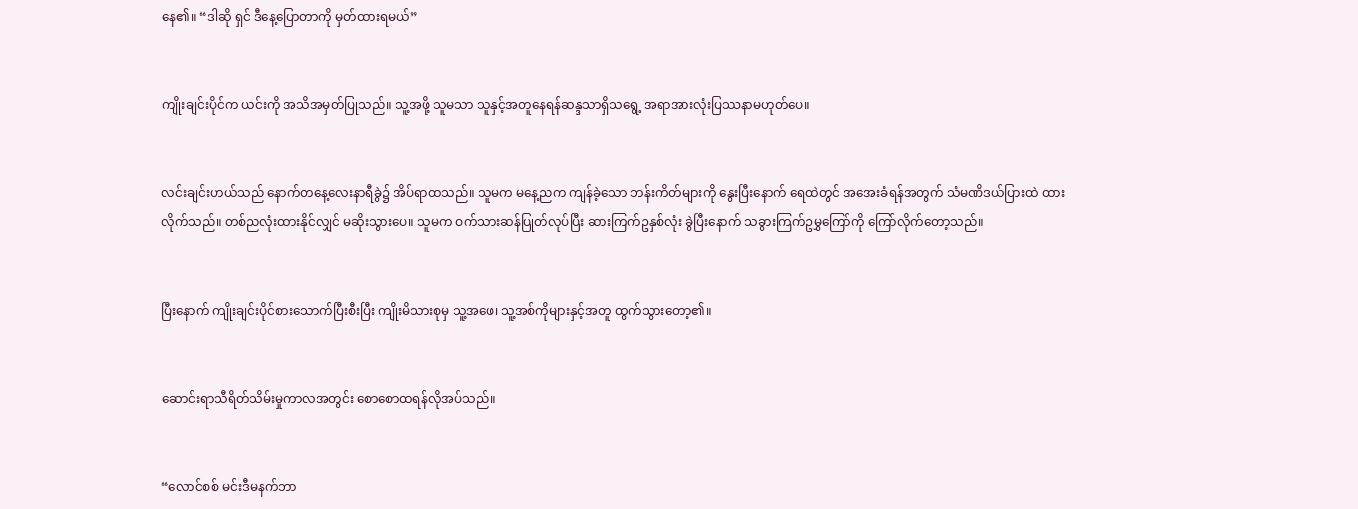နေ၏။ “ဒါဆို ရှင် ဒီနေ့ပြောတာကို မှတ်ထားရမယ်”


ကျိုးချင်းပိုင်က ယင်းကို အသိအမှတ်ပြုသည်။ သူ့အဖို့ သူမသာ သူနှင့်အတူနေရန်ဆန္ဒသာရှိသရွေ့ အရာအားလုံးပြဿနာမဟုတ်ပေ။


လင်းချင်းဟယ်သည် နောက်တနေ့လေးနာရီခွဲ၌ အိပ်ရာထသည်။ သူမက မနေ့ညက ကျန်ခဲ့သော ဘန်းကိတ်များကို နွေးပြီးနောက် ရေထဲတွင် အအေးခံရန်အတွက် သံမဏိဒယ်ပြားထဲ ထားလိုက်သည်။ တစ်ညလုံးထားနိုင်လျှင် မဆိုးသွားပေ။ သူမက ဝက်သားဆန်ပြုတ်လုပ်ပြီး ဆားကြက်ဥနှစ်လုံး ခွဲပြီးနောက် သခွားကြက်ဥမွှကြော်ကို ကြော်လိုက်တော့သည်။


ပြီးနောက် ကျိုးချင်းပိုင်စားသောက်ပြီးစီးပြီး ကျိုးမိသားစုမှ သူ့အဖေ၊ သူ့အစ်ကိုများနှင့်အတူ ထွက်သွားတော့၏။


ဆောင်းရာသီရိတ်သိမ်းမှုကာလအတွင်း စောစောထရန်လိုအပ်သည်။


“လောင်စစ် မင်းဒီမနက်ဘာ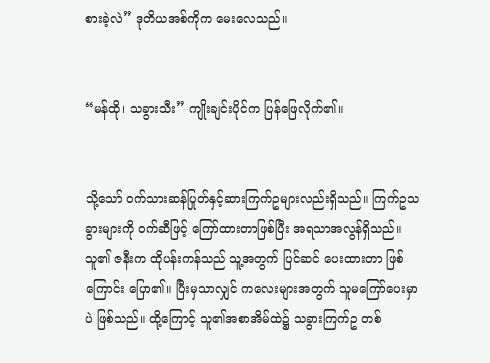စားခဲ့လဲ” ဒုတိယအစ်ကိုက မေးလေသည်။


“မန်ထို၊ သခွားသီး” ကျိုးချင်းပိုင်က ပြန်ဖြေလိုက်၏။


သို့သော် ဝက်သားဆန်ပြုတ်နှင့်ဆားကြက်ဥများလည်းရှိသည်။ ကြက်ဥသခွားများကို ဝက်ဆီဖြင့် ကြော်ထားတာဖြစ်ပြီး အရသာအလွန်ရှိသည်။ သူ၏ ဇနီးက ထိုပန်းကန်သည် သူ့အတွက် ပြင်ဆင် ပေးထားတာ ဖြစ်ကြောင်း ပြော၏။ ပြီးမှသာလျှင် ကလေးများအတွက် သူမကြော်ပေးမှာပဲ ဖြစ်သည်။ ထို့ကြောင့် သူ၏အစာအိမ်ထဲ၌ သခွားကြက်ဥ တစ်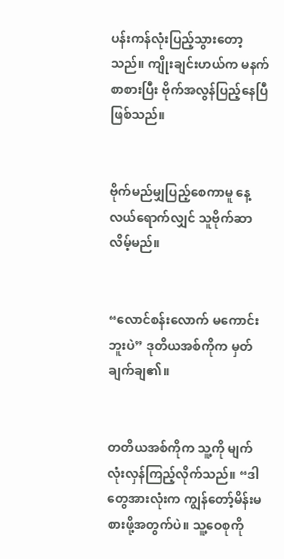ပန်းကန်လုံးပြည့်သွားတော့သည်။ ကျိုးချင်းဟယ်က မနက်စာစားပြီး ဗိုက်အလွန်ပြည့်နေပြီဖြစ်သည်။


ဗိုက်မည်မျှပြည့်စေကာမူ နေ့လယ်ရောက်လျှင် သူဗိုက်ဆာလိမ့်မည်။


“လောင်စန်းလောက် မကောင်းဘူးပဲ” ဒုတိယအစ်ကိုက မှတ်ချက်ချ၏။


တတိယအစ်ကိုက သူ့ကို မျက်လုံးလှန်ကြည့်လိုက်သည်။ “ဒါတွေအားလုံးက ကျွန်တော့်မိန်းမ စားဖို့အတွက်ပဲ။ သူ့ဝေစုကို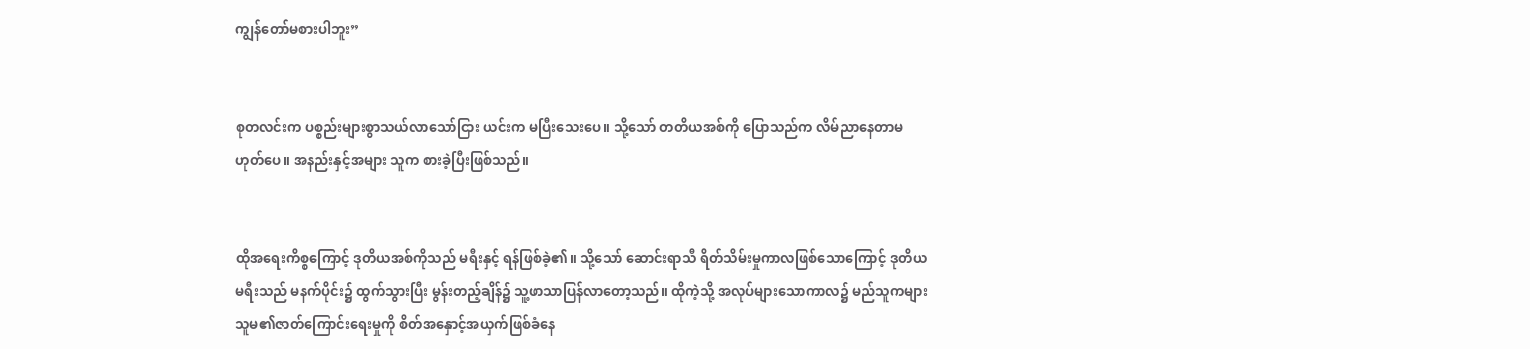ကျွန်တော်မစားပါဘူး”


စုတလင်းက ပစ္စည်းများစွာသယ်လာသော်ငြား ယင်းက မပြီးသေးပေ။ သို့သော် တတိယအစ်ကို ပြောသည်က လိမ်ညာနေတာမဟုတ်ပေ။ အနည်းနှင့်အများ သူက စားခဲ့ပြီးဖြစ်သည်။


ထိုအရေးကိစ္စကြောင့် ဒုတိယအစ်ကိုသည် မရီးနှင့် ရန်ဖြစ်ခဲ့၏။ သို့သော် ဆောင်းရာသီ ရိတ်သိမ်းမှုကာလဖြစ်သောကြောင့် ဒုတိယမရီးသည် မနက်ပိုင်း၌ ထွက်သွားပြီး မွန်းတည့်ချိန်၌ သူ့ဖာသာပြန်လာတော့သည်။ ထိုကဲ့သို့ အလုပ်များသောကာလ၌ မည်သူကများ သူမ၏ဇာတ်ကြောင်းရေးမှုကို စိတ်အနှောင့်အယှက်ဖြစ်ခံနေ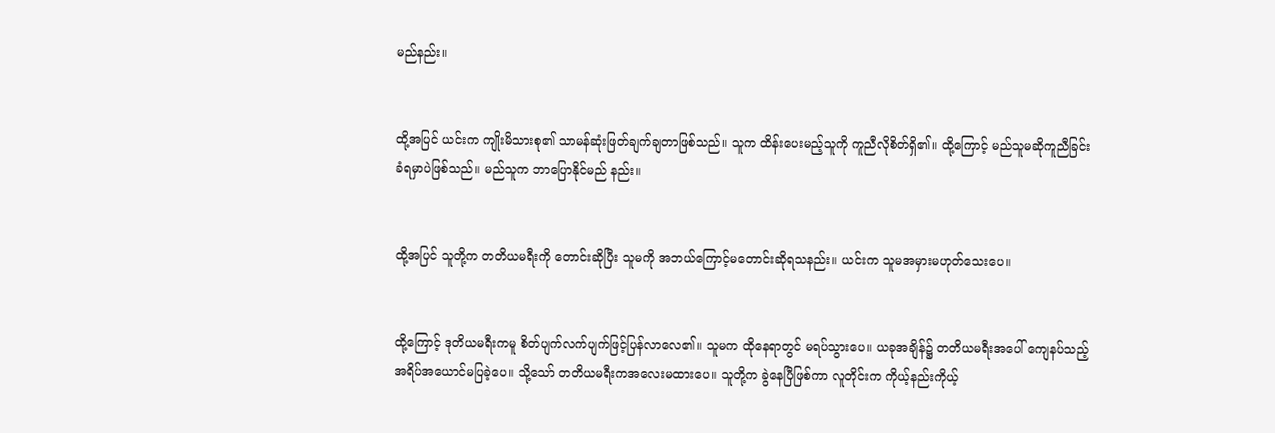မည်နည်း။


ထို့အပြင် ယင်းက ကျိုးမိသားစု၏ သာမန်ဆုံးဖြတ်ချက်ချတာဖြစ်သည်။ သူက ထိန်းပေးမည့်သူကို ကူညီလိုစိတ်ရှိ၏။ ထို့ကြောင့် မည်သူမဆိုကူညီခြင်းခံရမှာပဲဖြစ်သည်။ မည်သူက ဘာပြောနိုင်မည် နည်း။


ထို့အပြင် သူတို့က တတိယမရီးကို တောင်းဆိုပြီး သူမကို အဘယ်ကြောင့်မတောင်းဆိုရသနည်း။ ယင်းက သူမအမှားမဟုတ်သေးပေ။


ထို့ကြောင့် ဒုတိယမရီးကမူ စိတ်ပျက်လက်ပျက်ဖြင့်ပြန်လာလေ၏။ သူမက ထိုနေရာတွင် မရပ်သွားပေ။ ယခုအချိန်၌ တတိယမရီးအပေါ် ကျေနပ်သည့်အရိပ်အယောင်မပြခဲ့ပေ။ သို့သော် တတိယမရီးကအလေးမထားပေ။ သူတို့က ခွဲနေပြီဖြစ်ကာ လူတိုင်းက ကိုယ့်နည်းကိုယ့်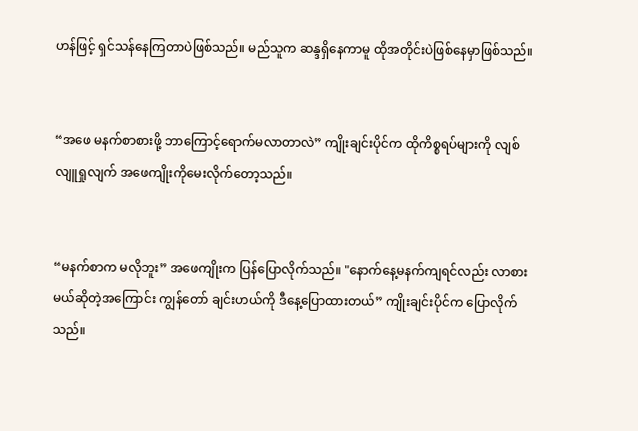ဟန်ဖြင့် ရှင်သန်နေကြတာပဲဖြစ်သည်။ မည်သူက ဆန္ဒရှိနေကာမူ ထိုအတိုင်းပဲဖြစ်နေမှာဖြစ်သည်။


“အဖေ မနက်စာစားဖို့ ဘာကြောင့်ရောက်မလာတာလဲ” ကျိုးချင်းပိုင်က ထိုကိစ္စရပ်များကို လျစ်လျူရှုလျက် အဖေကျိုးကိုမေးလိုက်တော့သည်။


“မနက်စာက မလိုဘူး” အဖေကျိုးက ပြန်ပြောလိုက်သည်။ "နောက်နေ့မနက်ကျရင်လည်း လာစား မယ်ဆိုတဲ့အကြောင်း ကျွန်တော် ချင်းဟယ်ကို ဒီနေ့ပြောထားတယ်” ကျိုးချင်းပိုင်က ပြောလိုက် သည်။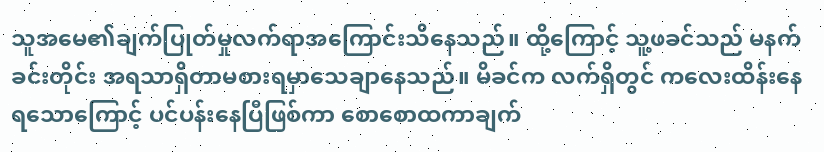သူအမေ၏ချက်ပြုတ်မှုလက်ရာအကြောင်းသိနေသည်။ ထို့ကြောင့် သူ့ဖခင်သည် မနက်ခင်းတိုင်း အရသာရှိတာမစားရမှာသေချာနေသည်။ မိခင်က လက်ရှိတွင် ကလေးထိန်းနေရသောကြောင့် ပင်ပန်းနေပြီဖြစ်ကာ စောစောထကာချက်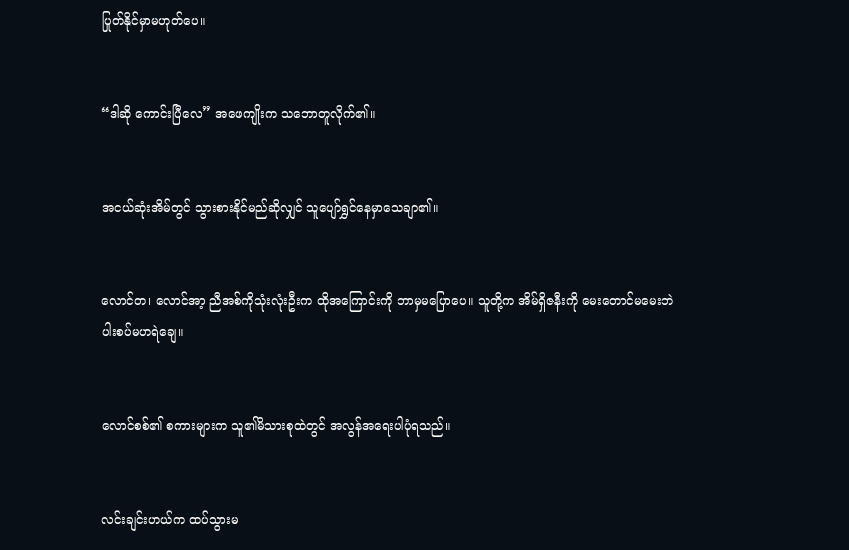ပြုတ်နိုင်မှာမဟုတ်ပေ။


“ဒါဆို ကောင်းပြီလေ” အဖေကျိုးက သဘောတူလိုက်၏။


အငယ်ဆုံးအိမ်တွင် သွားစားနိုင်မည်ဆိုလျှင် သူပျော်ရွှင်နေမှာသေချာ၏။


လောင်တ၊ လောင်အာ့ ညီအစ်ကိုသုံးလုံးဦးက ထိုအကြောင်းကို ဘာမှမပြောပေ။ သူတို့က အိမ်ရှိဇနီးကို မေးတောင်မမေးဘဲ ပါးစပ်မဟရဲချေ။


လောင်စစ်၏ စကားများက သူ၏မိသားစုထဲတွင် အလွန်အရေးပါပုံရသည်။


လင်းချင်းဟယ်က ထပ်သွားမ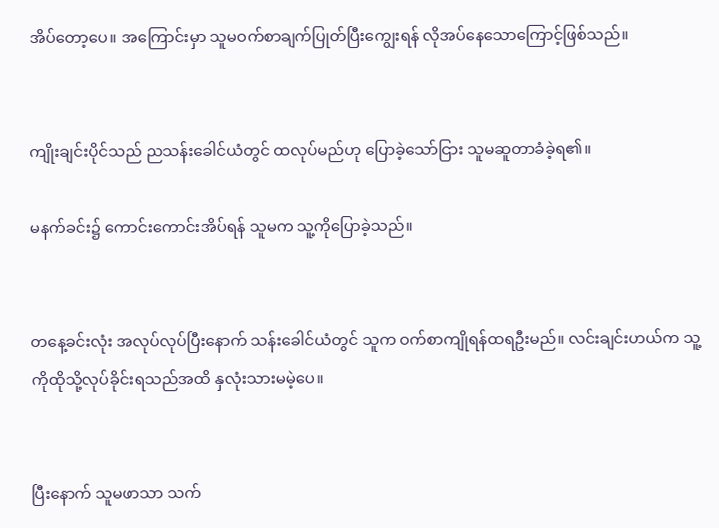အိပ်တော့ပေ။ အကြောင်းမှာ သူမဝက်စာချက်ပြုတ်ပြီးကျွေးရန် လိုအပ်နေသောကြောင့်ဖြစ်သည်။


ကျိုးချင်းပိုင်သည် ညသန်းခေါင်ယံတွင် ထလုပ်မည်ဟု ပြောခဲ့သော်ငြား သူမဆူတာခံခဲ့ရ၏။

မနက်ခင်း၌ ကောင်းကောင်းအိပ်ရန် သူမက သူ့ကိုပြောခဲ့သည်။


တနေ့ခင်းလုံး အလုပ်လုပ်ပြီးနောက် သန်းခေါင်ယံတွင် သူက ဝက်စာကျိုရန်ထရဦးမည်။ လင်းချင်းဟယ်က သူ့ကိုထိုသို့လုပ်ခိုင်းရသည်အထိ နှလုံးသားမမဲ့ပေ။


ပြီးနောက် သူမဖာသာ သက်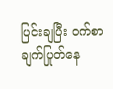ပြင်းချပြီး ဝက်စာချက်ပြုတ်နေ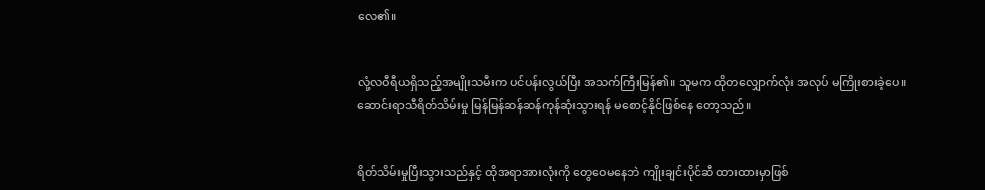လေ၏။


လုံ့လဝီရီယရှိသည့်အမျိုးသမီးက ပင်ပန်းလွယ်ပြီး အသက်ကြီးမြန်၏။ သူမက ထိုတလျှောက်လုံး အလုပ် မကြိုးစားခဲ့ပေ။ ဆောင်းရာသီရိတ်သိမ်းမှု မြန်မြန်ဆန်ဆန်ကုန်ဆုံးသွားရန် မစောင့်နိုင်ဖြစ်နေ တော့သည်။


ရိတ်သိမ်းမှုပြီးသွားသည်နှင့် ထိုအရာအားလုံးကို တွေဝေမနေဘဲ ကျိုးချင်းပိုင်ဆီ ထားထားမှာဖြစ်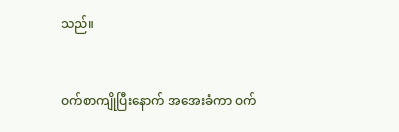သည်။


ဝက်စာကျိုပြီးနောက် အအေးခံကာ ဝက်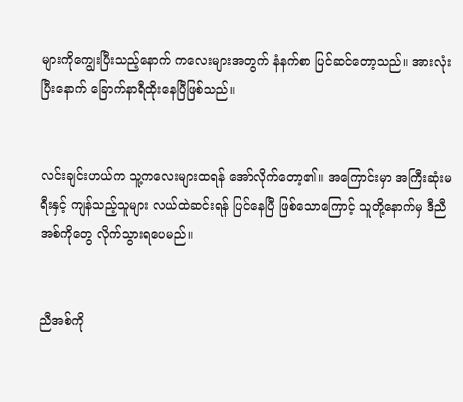များကိုကျွေးပြီးသည့်နောက် ကလေးများအတွက် နံနက်စာ ပြင်ဆင်တော့သည်။ အားလုံးပြီးနောက် ခြောက်နာရီထိုးနေပြီဖြစ်သည်။


လင်းချင်းဟယ်က သူ့ကလေးများထရန် အော်လိုက်တော့၏။ အကြောင်းမှာ အကြီးဆုံးမရီးနှင့် ကျန်သည့်သူများ လယ်ထဲဆင်းရန် ပြင်နေပြီ ဖြစ်သောကြောင့် သူတို့နောက်မှ ဒီညီအစ်ကိုတွေ လိုက်သွားရပေမည်။


ညီအစ်ကို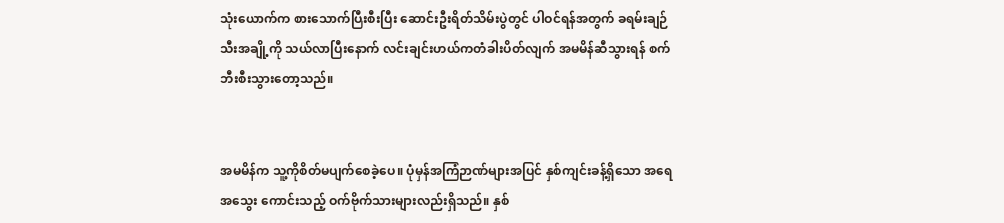သုံးယောက်က စားသောက်ပြီးစီးပြီး ဆောင်းဦးရိတ်သိမ်းပွဲတွင် ပါဝင်ရန်အတွက် ခရမ်းချဉ်သီးအချို့ကို သယ်လာပြီးနောက် လင်းချင်းဟယ်ကတံခါးပိတ်လျက် အမမိန်ဆီသွားရန် စက်ဘီးစီးသွားတော့သည်။


အမမိန်က သူ့ကိုစိတ်မပျက်စေခဲ့ပေ။ ပုံမှန်အကြံဉာဏ်များအပြင် နှစ်ကျင်းခန့်ရှိသော အရေအသွေး ကောင်းသည့် ဝက်ဗိုက်သားများလည်းရှိသည်။ နှစ်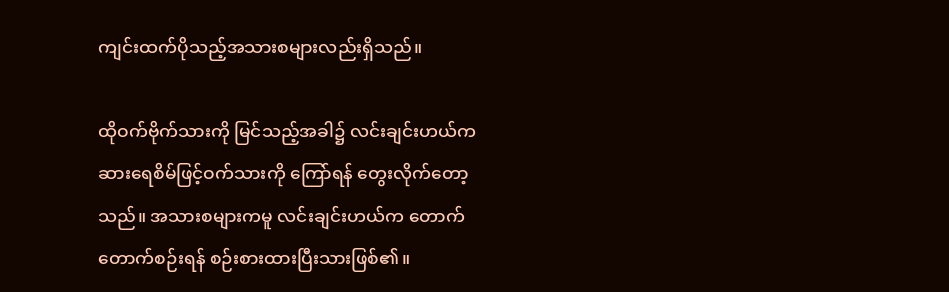ကျင်းထက်ပိုသည့်အသားစများလည်းရှိသည်။

ထိုဝက်ဗိုက်သားကို မြင်သည့်အခါ၌ လင်းချင်းဟယ်က ဆားရေစိမ်ဖြင့်ဝက်သားကို ကြော်ရန် တွေးလိုက်တော့သည်။ အသားစများကမူ လင်းချင်းဟယ်က တောက်တောက်စဉ်းရန် စဉ်းစားထားပြီးသားဖြစ်၏။